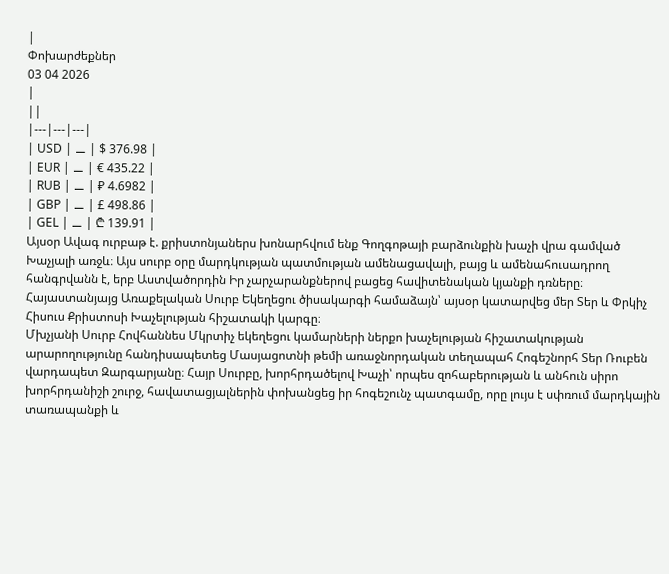|
Փոխարժեքներ
03 04 2026
|
||
|---|---|---|
| USD | ⚊ | $ 376.98 |
| EUR | ⚊ | € 435.22 |
| RUB | ⚊ | ₽ 4.6982 |
| GBP | ⚊ | £ 498.86 |
| GEL | ⚊ | ₾ 139.91 |
Այսօր Ավագ ուրբաթ է. քրիստոնյաներս խոնարհվում ենք Գողգոթայի բարձունքին խաչի վրա գամված Խաչյալի առջև։ Այս սուրբ օրը մարդկության պատմության ամենացավալի, բայց և ամենահուսադրող հանգրվանն է, երբ Աստվածորդին Իր չարչարանքներով բացեց հավիտենական կյանքի դռները։ Հայաստանյայց Առաքելական Սուրբ Եկեղեցու ծիսակարգի համաձայն՝ այսօր կատարվեց մեր Տեր և Փրկիչ Հիսուս Քրիստոսի Խաչելության հիշատակի կարգը։
Մխչյանի Սուրբ Հովհաննես Մկրտիչ եկեղեցու կամարների ներքո խաչելության հիշատակության արարողությունը հանդիսապետեց Մասյացոտնի թեմի առաջնորդական տեղապահ Հոգեշնորհ Տեր Ռուբեն վարդապետ Զարգարյանը։ Հայր Սուրբը, խորհրդածելով Խաչի՝ որպես զոհաբերության և անհուն սիրո խորհրդանիշի շուրջ, հավատացյալներին փոխանցեց իր հոգեշունչ պատգամը, որը լույս է սփռում մարդկային տառապանքի և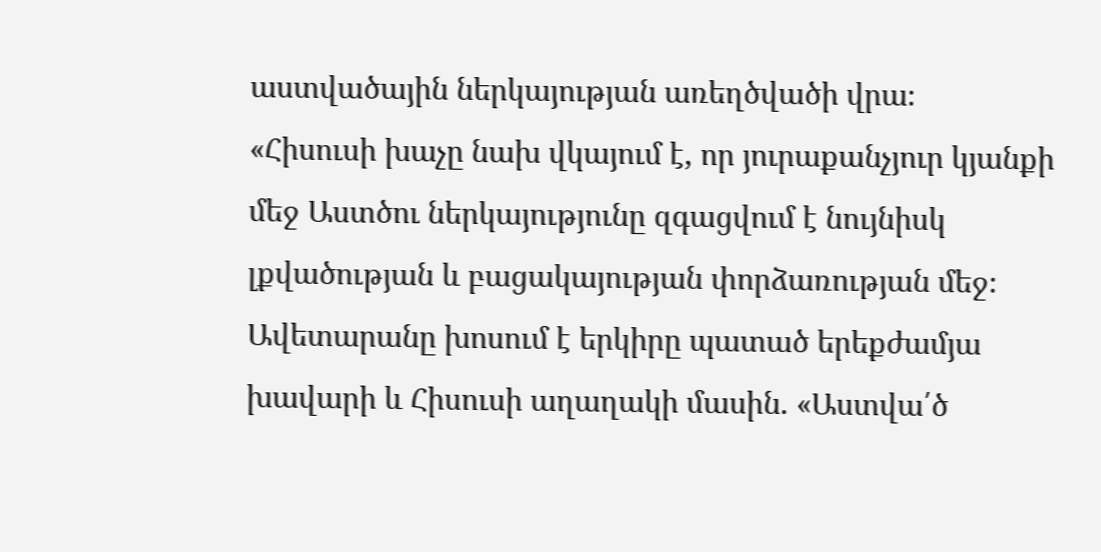աստվածային ներկայության առեղծվածի վրա։
«Հիսուսի խաչը նախ վկայում է, որ յուրաքանչյուր կյանքի մեջ Աստծու ներկայությունը զգացվում է նույնիսկ լքվածության և բացակայության փորձառության մեջ։ Ավետարանը խոսում է երկիրը պատած երեքժամյա խավարի և Հիսուսի աղաղակի մասին. «Աստվա՛ծ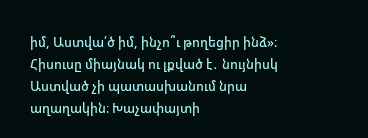իմ, Աստվա՛ծ իմ, ինչո՞ւ թողեցիր ինձ»։ Հիսուսը միայնակ ու լքված է․ նույնիսկ Աստված չի պատասխանում նրա աղաղակին։ Խաչափայտի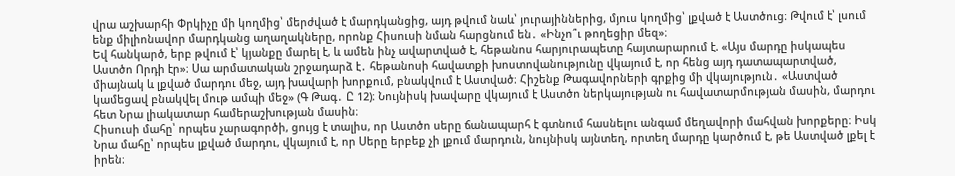վրա աշխարհի Փրկիչը մի կողմից՝ մերժված է մարդկանցից, այդ թվում նաև՝ յուրայիններից, մյուս կողմից՝ լքված է Աստծուց։ Թվում է՝ լսում ենք միլիոնավոր մարդկանց աղաղակները, որոնք Հիսուսի նման հարցնում են․ «Ինչո՞ւ թողեցիր մեզ»։
Եվ հանկարծ, երբ թվում է՝ կյանքը մարել է, և ամեն ինչ ավարտված է, հեթանոս հարյուրապետը հայտարարում է. «Այս մարդը իսկապես Աստծո Որդի էր»։ Սա արմատական շրջադարձ է․ հեթանոսի հավատքի խոստովանությունը վկայում է, որ հենց այդ դատապարտված, միայնակ և լքված մարդու մեջ, այդ խավարի խորքում, բնակվում է Աստված։ Հիշենք Թագավորների գրքից մի վկայություն․ «Աստված կամեցավ բնակվել մութ ամպի մեջ» (Գ Թագ․ Ը 12)։ Նույնիսկ խավարը վկայում է Աստծո ներկայության ու հավատարմության մասին, մարդու հետ Նրա լիակատար համերաշխության մասին։
Հիսուսի մահը՝ որպես չարագործի, ցույց է տալիս, որ Աստծո սերը ճանապարհ է գտնում հասնելու անգամ մեղավորի մահվան խորքերը։ Իսկ Նրա մահը՝ որպես լքված մարդու, վկայում է, որ Սերը երբեք չի լքում մարդուն, նույնիսկ այնտեղ, որտեղ մարդը կարծում է, թե Աստված լքել է իրեն։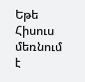Եթե Հիսուս մեռնում է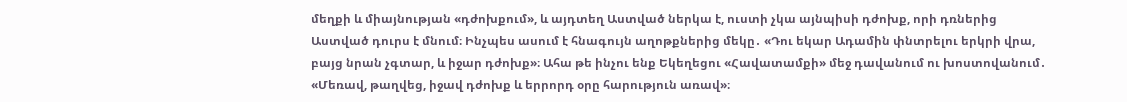մեղքի և միայնության «դժոխքում», և այդտեղ Աստված ներկա է, ուստի չկա այնպիսի դժոխք, որի դռներից Աստված դուրս է մնում։ Ինչպես ասում է հնագույն աղոթքներից մեկը․ «Դու եկար Ադամին փնտրելու երկրի վրա, բայց նրան չգտար, և իջար դժոխք»։ Ահա թե ինչու ենք Եկեղեցու «Հավատամքի» մեջ դավանում ու խոստովանում․ «Մեռավ, թաղվեց, իջավ դժոխք և երրորդ օրը հարություն առավ»։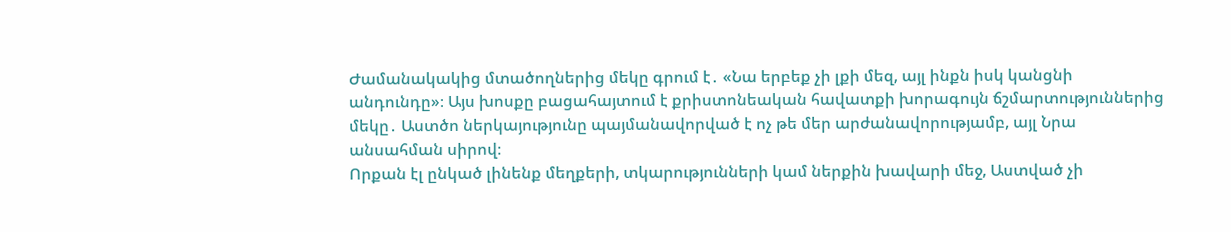Ժամանակակից մտածողներից մեկը գրում է․ «Նա երբեք չի լքի մեզ, այլ ինքն իսկ կանցնի անդունդը»։ Այս խոսքը բացահայտում է քրիստոնեական հավատքի խորագույն ճշմարտություններից մեկը․ Աստծո ներկայությունը պայմանավորված է ոչ թե մեր արժանավորությամբ, այլ Նրա անսահման սիրով։
Որքան էլ ընկած լինենք մեղքերի, տկարությունների կամ ներքին խավարի մեջ, Աստված չի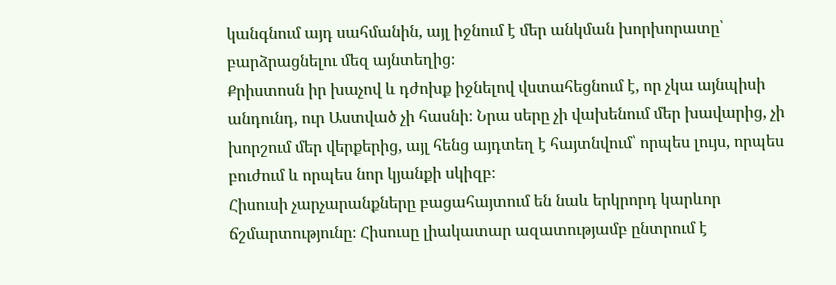կանգնում այդ սահմանին, այլ իջնում է մեր անկման խորխորատը՝ բարձրացնելու մեզ այնտեղից։
Քրիստոսն իր խաչով և դժոխք իջնելով վստահեցնում է, որ չկա այնպիսի անդունդ, ուր Աստված չի հասնի։ Նրա սերը չի վախենում մեր խավարից, չի խորշում մեր վերքերից, այլ հենց այդտեղ է հայտնվում՝ որպես լույս, որպես բուժում և որպես նոր կյանքի սկիզբ։
Հիսուսի չարչարանքները բացահայտում են նաև երկրորդ կարևոր ճշմարտությունը։ Հիսուսը լիակատար ազատությամբ ընտրում է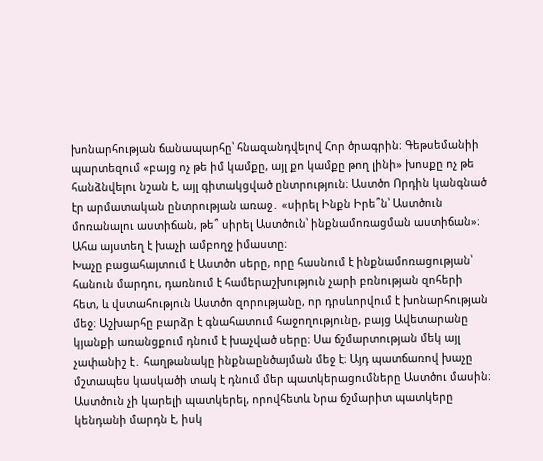խոնարհության ճանապարհը՝ հնազանդվելով Հոր ծրագրին։ Գեթսեմանիի պարտեզում «բայց ոչ թե իմ կամքը, այլ քո կամքը թող լինի» խոսքը ոչ թե հանձնվելու նշան է, այլ գիտակցված ընտրություն։ Աստծո Որդին կանգնած էր արմատական ընտրության առաջ․ «սիրել Ինքն Իրե՞ն՝ Աստծուն մոռանալու աստիճան, թե՞ սիրել Աստծուն՝ ինքնամոռացման աստիճան»։
Ահա այստեղ է խաչի ամբողջ իմաստը։
Խաչը բացահայտում է Աստծո սերը, որը հասնում է ինքնամոռացության՝ հանուն մարդու, դառնում է համերաշխություն չարի բռնության զոհերի հետ, և վստահություն Աստծո զորությանը, որ դրսևորվում է խոնարհության մեջ։ Աշխարհը բարձր է գնահատում հաջողությունը, բայց Ավետարանը կյանքի առանցքում դնում է խաչված սերը։ Սա ճշմարտության մեկ այլ չափանիշ է․ հաղթանակը ինքնաընծայման մեջ է։ Այդ պատճառով խաչը մշտապես կասկածի տակ է դնում մեր պատկերացումները Աստծու մասին։ Աստծուն չի կարելի պատկերել, որովհետև Նրա ճշմարիտ պատկերը կենդանի մարդն է, իսկ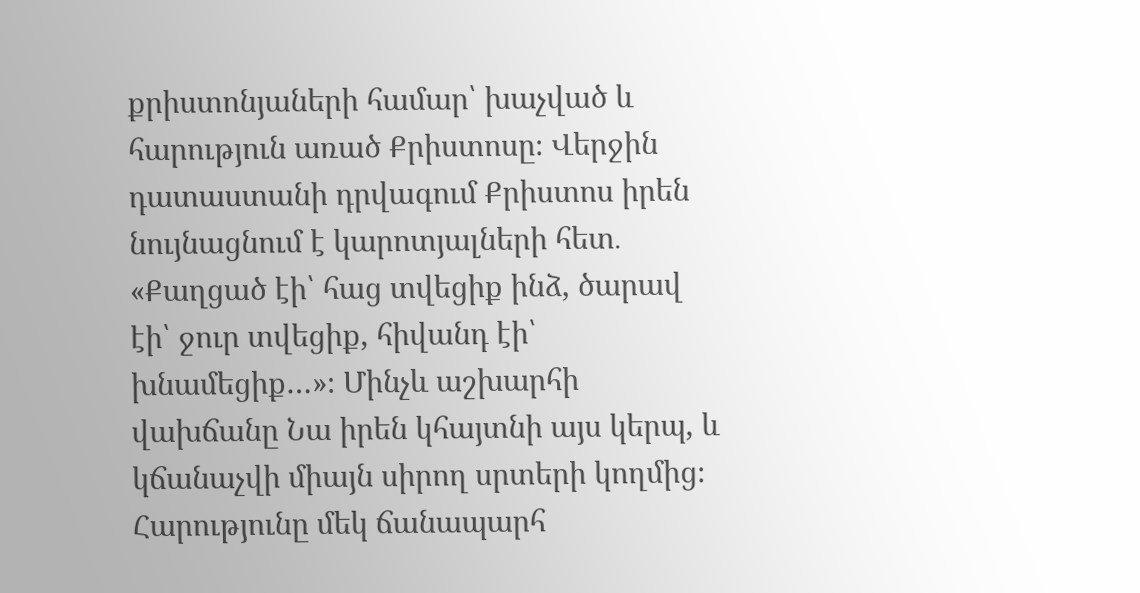քրիստոնյաների համար՝ խաչված և հարություն առած Քրիստոսը։ Վերջին դատաստանի դրվագում Քրիստոս իրեն նույնացնում է կարոտյալների հետ․ «Քաղցած էի՝ հաց տվեցիք ինձ, ծարավ էի՝ ջուր տվեցիք, հիվանդ էի՝ խնամեցիք…»։ Մինչև աշխարհի վախճանը Նա իրեն կհայտնի այս կերպ, և կճանաչվի միայն սիրող սրտերի կողմից։
Հարությունը մեկ ճանապարհ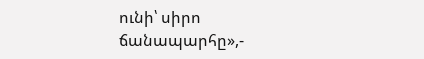ունի՝ սիրո ճանապարհը»,-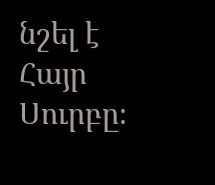նշել է Հայր Սուրբը։